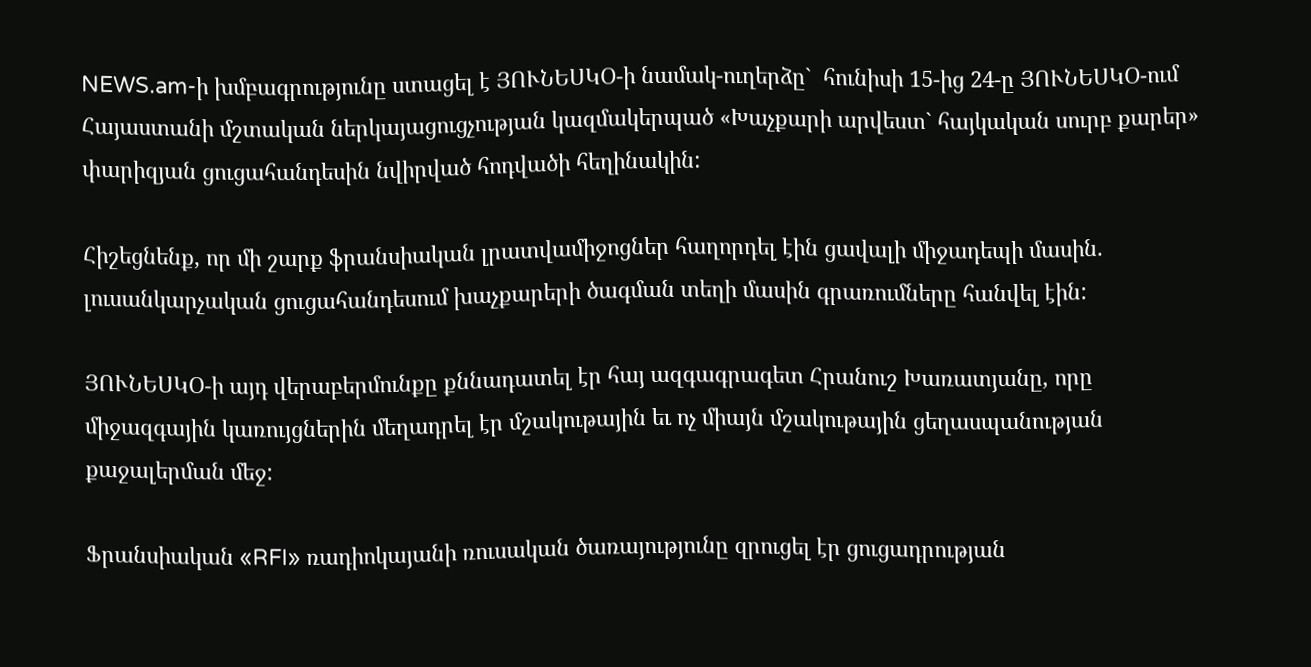NEWS.am-ի խմբագրությունը ստացել է ՅՈՒՆԵՍԿՕ-ի նամակ-ուղերձը`  հունիսի 15-ից 24-ը ՅՈՒՆԵՍԿՕ-ում Հայաստանի մշտական ներկայացուցչության կազմակերպած «Խաչքարի արվեստ` հայկական սուրբ քարեր» փարիզյան ցուցահանդեսին նվիրված հոդվածի հեղինակին:

Հիշեցնենք, որ մի շարք ֆրանսիական լրատվամիջոցներ հաղորդել էին ցավալի միջադեպի մասին. լուսանկարչական ցուցահանդեսում խաչքարերի ծագման տեղի մասին գրառումները հանվել էին:

ՅՈՒՆԵՍԿՕ-ի այդ վերաբերմունքը քննադատել էր հայ ազգագրագետ Հրանուշ Խառատյանը, որը միջազգային կառույցներին մեղադրել էր մշակութային եւ ոչ միայն մշակութային ցեղասպանության քաջալերման մեջ:

Ֆրանսիական «RFI» ռադիոկայանի ռուսական ծառայությունը զրուցել էր ցուցադրության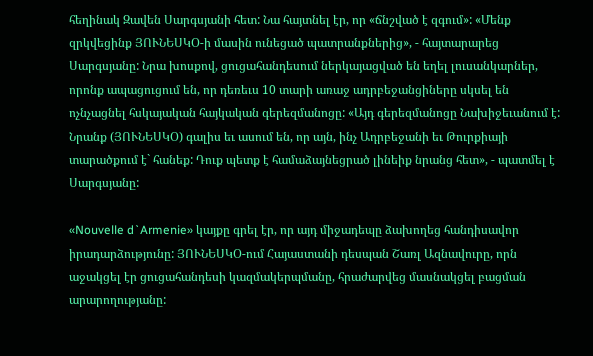հեղինակ Զավեն Սարգսյանի հետ: Նա հայտնել էր, որ «ճնշված է զգում»: «Մենք զրկվեցինք ՅՈՒՆԵՍԿՕ-ի մասին ունեցած պատրանքներից», - հայտարարեց Սարգսյանը: Նրա խոսքով, ցուցահանդեսում ներկայացված են եղել լուսանկարներ, որոնք ապացուցում են, որ դեռեւս 10 տարի առաջ ադրբեջանցիները սկսել են ոչնչացնել հսկայական հայկական գերեզմանոցը: «Այդ գերեզմանոցը Նախիջեւանում է: Նրանք (ՅՈՒՆԵՍԿՕ) գալիս եւ ասում են, որ այն, ինչ Ադրբեջանի եւ Թուրքիայի տարածքում է` հանեք: Դուք պետք է համաձայնեցրած լինեիք նրանց հետ», - պատմել է Սարգսյանը:

«Nouvelle d`Armenie» կայքը գրել էր, որ այդ միջադեպը ձախողեց հանդիսավոր իրադարձությունը: ՅՈՒՆԵՍԿՕ-ում Հայաստանի դեսպան Շառլ Ազնավուրը, որն աջակցել էր ցուցահանդեսի կազմակերպմանը, հրաժարվեց մասնակցել բացման արարողությանը: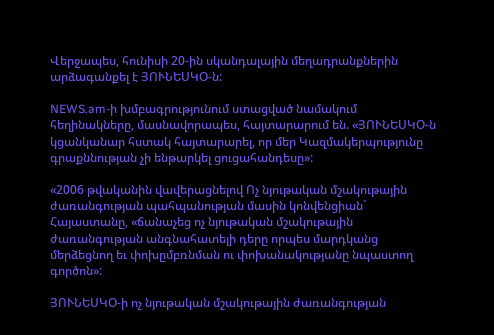Վերջապես, հունիսի 20-ին սկանդալային մեղադրանքներին արձագանքել է ՅՈՒՆԵՍԿՕ-ն:

NEWS.am-ի խմբագրությունում ստացված նամակում հեղինակները, մասնավորապես, հայտարարում են. «ՅՈՒՆԵՍԿՕ-ն կցանկանար հստակ հայտարարել, որ մեր Կազմակերպությունը գրաքննության չի ենթարկել ցուցահանդեսը»:

«2006 թվականին վավերացնելով Ոչ նյութական մշակութային ժառանգության պահպանության մասին կոնվենցիան` Հայաստանը, «ճանաչեց ոչ նյութական մշակութային ժառանգության անգնահատելի դերը որպես մարդկանց մերձեցնող եւ փոխըմբռնման ու փոխանակությանը նպաստող գործոն»:

ՅՈՒՆԵՍԿՕ-ի ոչ նյութական մշակութային ժառանգության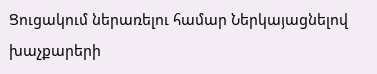Ցուցակում ներառելու համար Ներկայացնելով խաչքարերի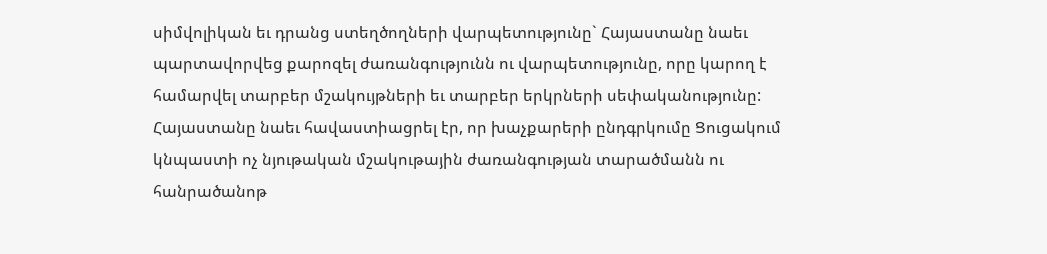սիմվոլիկան եւ դրանց ստեղծողների վարպետությունը` Հայաստանը նաեւ պարտավորվեց քարոզել ժառանգությունն ու վարպետությունը, որը կարող է համարվել տարբեր մշակույթների եւ տարբեր երկրների սեփականությունը: Հայաստանը նաեւ հավաստիացրել էր, որ խաչքարերի ընդգրկումը Ցուցակում կնպաստի ոչ նյութական մշակութային ժառանգության տարածմանն ու հանրածանոթ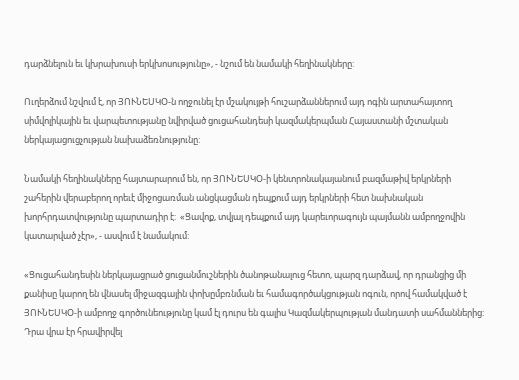դարձնելուն եւ կխրախուսի երկխոսությունը», - նշում են նամակի հեղինակները:

Ուղերձում նշվում է, որ ՅՈՒՆԵՍԿՕ-ն ողջունել էր մշակույթի հուշարձաններում այդ ոգին արտահայտող սիմվոլիկային եւ վարպետությանը նվիրված ցուցահանդեսի կազմակերպման Հայաստանի մշտական ներկայացուցչության նախաձեռնությունը:

Նամակի հեղինակները հայտարարում են, որ ՅՈՒՆԵՍԿՕ-ի կենտրոնակայանում բազմաթիվ երկրների շահերին վերաբերող որեւէ միջոցառման անցկացման դեպքում այդ երկրների հետ նախնական խորհրդատվությունը պարտադիր է:  «Ցավոք, տվյալ դեպքում այդ կարեւորագույն պայմանն ամբողջովին կատարված չէր», - ասվում է նամակում:

«Ցուցահանդեսին ներկայացրած ցուցանմուշներին ծանոթանալուց հետո, պարզ դարձավ, որ դրանցից մի քանիսը կարող են վնասել միջազգային փոխըմբռնման եւ համագործակցության ոգուն, որով համակված է ՅՈՒՆԵՍԿՕ-ի ամբողջ գործունեությունը կամ էլ դուրս են գալիս Կազմակերպության մանդատի սահմաններից: Դրա վրա էր հրավիրվել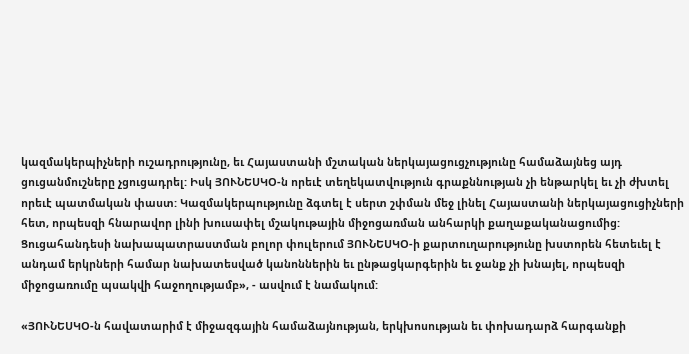կազմակերպիչների ուշադրությունը, եւ Հայաստանի մշտական ներկայացուցչությունը համաձայնեց այդ ցուցանմուշները չցուցադրել: Իսկ ՅՈՒՆԵՍԿՕ-ն որեւէ տեղեկատվություն գրաքննության չի ենթարկել եւ չի ժխտել որեւէ պատմական փաստ: Կազմակերպությունը ձգտել է սերտ շփման մեջ լինել Հայաստանի ներկայացուցիչների հետ, որպեսզի հնարավոր լինի խուսափել մշակութային միջոցառման անհարկի քաղաքականացումից: Ցուցահանդեսի նախապատրաստման բոլոր փուլերում ՅՈՒՆԵՍԿՕ-ի քարտուղարությունը խստորեն հետեւել է անդամ երկրների համար նախատեսված կանոններին եւ ընթացկարգերին եւ ջանք չի խնայել, որպեսզի միջոցառումը պսակվի հաջողությամբ», - ասվում է նամակում:

«ՅՈՒՆԵՍԿՕ-ն հավատարիմ է միջազգային համաձայնության, երկխոսության եւ փոխադարձ հարգանքի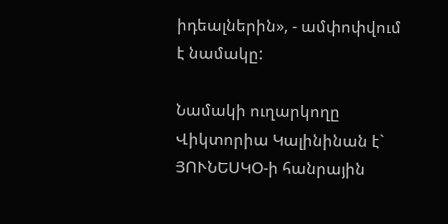իդեալներին», - ամփոփվում է նամակը:

Նամակի ուղարկողը Վիկտորիա Կալինինան է` ՅՈՒՆԵՍԿՕ-ի հանրային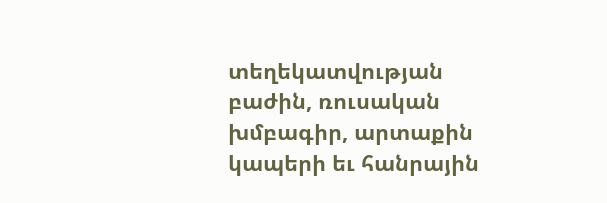տեղեկատվության բաժին, ռուսական խմբագիր, արտաքին կապերի եւ հանրային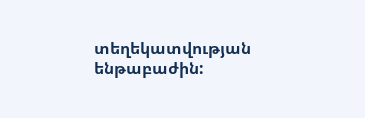տեղեկատվության ենթաբաժին: